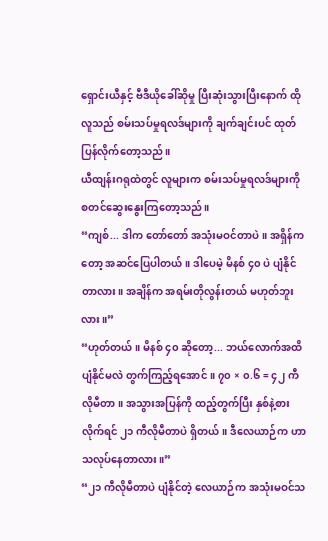ရှောင်းယီနှင့် ဗီဒီယိုခေါ်ဆိုမှု ပြီးဆုံးသွားပြီးနောက် ထိုလူသည် စမ်းသပ်မှုရလဒ်များကို ချက်ချင်းပင် ထုတ်ပြန်လိုက်တော့သည်။
ယီထျန်းဂရုထဲတွင် လူများက စမ်းသပ်မှုရလဒ်များကို စတင်ဆွေးနွေးကြတော့သည်။
“ကျစ်... ဒါက တော်တော် အသုံးမဝင်တာပဲ။ အရှိန်ကတော့ အဆင်ပြေပါတယ်။ ဒါပေမဲ့ မိနစ် ၄၀ ပဲ ပျံနိုင်တာလား။ အချိန်က အရမ်းတိုလွန်းတယ် မဟုတ်ဘူးလား။”
“ဟုတ်တယ်။ မိနစ် ၄၀ ဆိုတော့... ဘယ်လောက်အထိ ပျံနိုင်မလဲ တွက်ကြည့်ရအောင်။ ၇၀ × ၀.၆ = ၄၂ ကီလိုမီတာ။ အသွားအပြန်ကို ထည့်တွက်ပြီး နှစ်နဲ့စားလိုက်ရင် ၂၁ ကီလိုမီတာပဲ ရှိတယ်။ ဒီလေယာဉ်က ဟာသလုပ်နေတာလား။”
“၂၁ ကီလိုမီတာပဲ ပျံနိုင်တဲ့ လေယာဉ်က အသုံးမဝင်သ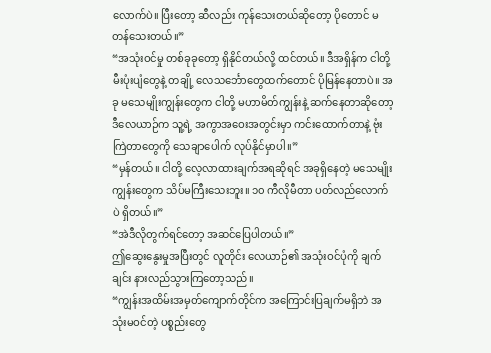လောက်ပဲ။ ပြီးတော့ ဆီလည်း ကုန်သေးတယ်ဆိုတော့ ပိုတောင် မတန်သေးတယ်။”
“အသုံးဝင်မှု တစ်ခုခုတော့ ရှိနိုင်တယ်လို့ ထင်တယ်။ ဒီအရှိန်က ငါတို့ မီးပုံးပျံတွေနဲ့ တချို့ လေသင်္ဘောတွေထက်တောင် ပိုမြန်နေတာပဲ။ အခု မသေမျိုးကျွန်းတွေက ငါတို့ မဟာမိတ်ကျွန်းနဲ့ ဆက်နေတာဆိုတော့ ဒီလေယာဉ်က သူ့ရဲ့ အကွာအဝေးအတွင်းမှာ ကင်းထောက်တာနဲ့ ဗုံးကြဲတာတွေကို သေချာပေါက် လုပ်နိုင်မှာပါ။”
“မှန်တယ်။ ငါတို့ လေ့လာထားချက်အရဆိုရင် အခုရှိနေတဲ့ မသေမျိုးကျွန်းတွေက သိပ်မကြီးသေးဘူး။ ၁၀ ကီလိုမီတာ ပတ်လည်လောက်ပဲ ရှိတယ်။”
“အဲဒီလိုတွက်ရင်တော့ အဆင်ပြေပါတယ်။”
ဤဆွေးနွေးမှုအပြီးတွင် လူတိုင်း လေယာဉ်၏ အသုံးဝင်ပုံကို ချက်ချင်း နားလည်သွားကြတော့သည်။
“ကျွန်းအထိမ်းအမှတ်ကျောက်တိုင်က အကြောင်းပြချက်မရှိဘဲ အသုံးမဝင်တဲ့ ပစ္စည်းတွေ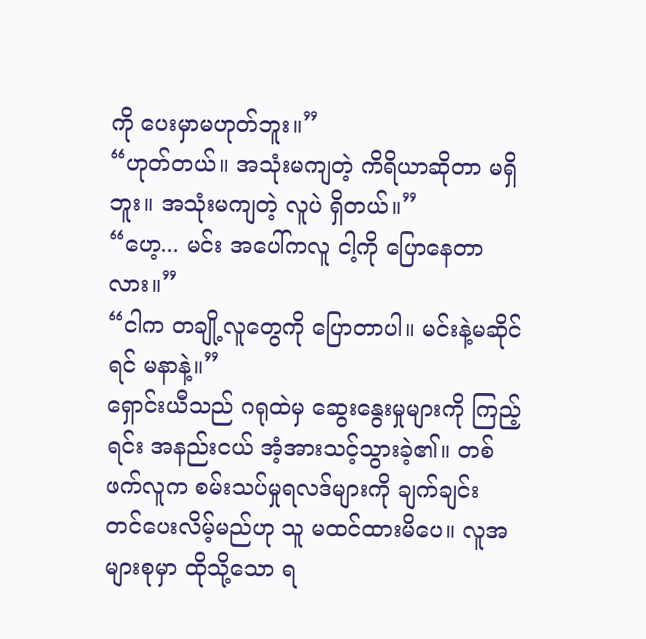ကို ပေးမှာမဟုတ်ဘူး။”
“ဟုတ်တယ်။ အသုံးမကျတဲ့ ကိရိယာဆိုတာ မရှိဘူး။ အသုံးမကျတဲ့ လူပဲ ရှိတယ်။”
“ဟေ့... မင်း အပေါ်ကလူ ငါ့ကို ပြောနေတာလား။”
“ငါက တချို့လူတွေကို ပြောတာပါ။ မင်းနဲ့မဆိုင်ရင် မနာနဲ့။”
ရှောင်းယီသည် ဂရုထဲမှ ဆွေးနွေးမှုများကို ကြည့်ရင်း အနည်းငယ် အံ့အားသင့်သွားခဲ့၏။ တစ်ဖက်လူက စမ်းသပ်မှုရလဒ်များကို ချက်ချင်း တင်ပေးလိမ့်မည်ဟု သူ မထင်ထားမိပေ။ လူအများစုမှာ ထိုသို့သော ရ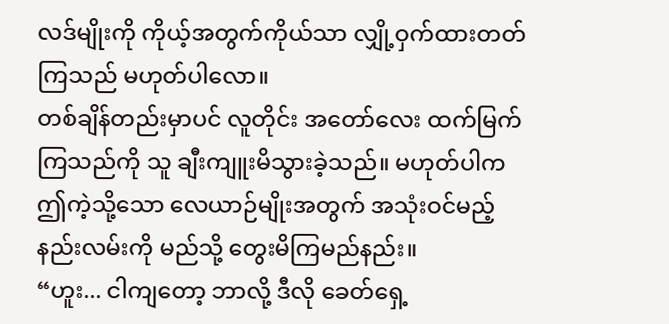လဒ်မျိုးကို ကိုယ့်အတွက်ကိုယ်သာ လျှို့ဝှက်ထားတတ်ကြသည် မဟုတ်ပါလော။
တစ်ချိန်တည်းမှာပင် လူတိုင်း အတော်လေး ထက်မြက်ကြသည်ကို သူ ချီးကျူးမိသွားခဲ့သည်။ မဟုတ်ပါက ဤကဲ့သို့သော လေယာဉ်မျိုးအတွက် အသုံးဝင်မည့် နည်းလမ်းကို မည်သို့ တွေးမိကြမည်နည်း။
“ဟူး... ငါကျတော့ ဘာလို့ ဒီလို ခေတ်ရှေ့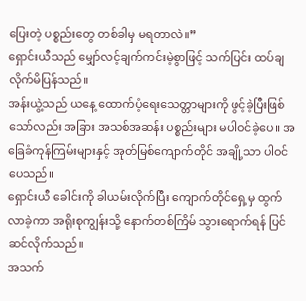ပြေးတဲ့ ပစ္စည်းတွေ တစ်ခါမှ မရတာလဲ။”
ရှောင်းယီသည် မျှော်လင့်ချက်ကင်းမဲ့စွာဖြင့် သက်ပြင်း ထပ်ချလိုက်မိပြန်သည်။
အန်းယွဲ့သည် ယနေ့ ထောက်ပံ့ရေးသေတ္တာများကို ဖွင့်ခဲ့ပြီးဖြစ်သော်လည်း အခြား အသစ်အဆန်း ပစ္စည်းများ မပါဝင်ခဲ့ပေ။ အခြေခံကုန်ကြမ်းများနှင့် အုတ်မြစ်ကျောက်တိုင် အချို့သာ ပါဝင်ပေသည်။
ရှောင်းယီ ခေါင်းကို ခါယမ်းလိုက်ပြီး ကျောက်တိုင်ရှေ့မှ ထွက်လာခဲ့ကာ အရိုးစုကျွန်းသို့ နောက်တစ်ကြိမ် သွားရောက်ရန် ပြင်ဆင်လိုက်သည်။
အသက်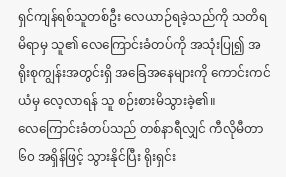ရှင်ကျန်ရစ်သူတစ်ဦး လေယာဉ်ရခဲ့သည်ကို သတိရမိရာမှ သူ၏ လေကြောင်းခံတပ်ကို အသုံးပြု၍ အရိုးစုကျွန်းအတွင်းရှိ အခြေအနေများကို ကောင်းကင်ယံမှ လေ့လာရန် သူ စဉ်းစားမိသွားခဲ့၏။
လေကြောင်းခံတပ်သည် တစ်နာရီလျှင် ကီလိုမီတာ ၆၀ အရှိန်ဖြင့် သွားနိုင်ပြီး ရိုးရှင်း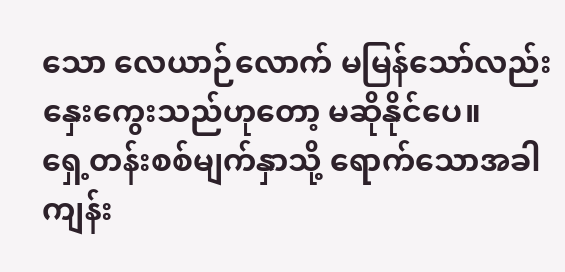သော လေယာဉ်လောက် မမြန်သော်လည်း နှေးကွေးသည်ဟုတော့ မဆိုနိုင်ပေ။
ရှေ့တန်းစစ်မျက်နှာသို့ ရောက်သောအခါ ကျန်း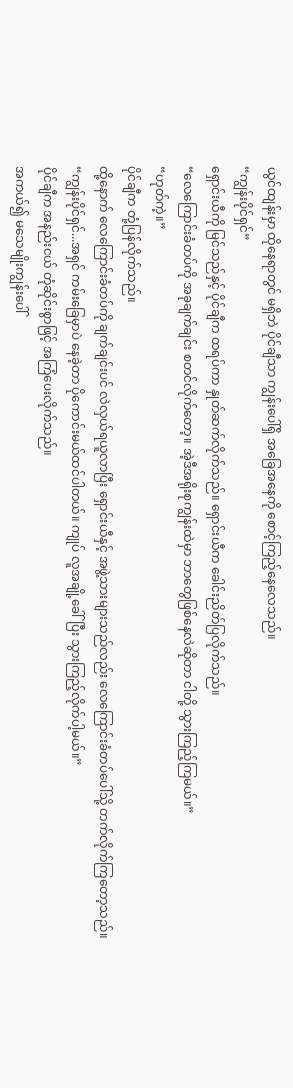ယွင်ထျန်းမှာ ထိုနေရာတွင် မရှိဘဲ ပိုင်ချီသာ ကျွန်းပေါ်ရှိ အခြေအနေကို စောင့်ကြည့်နေလေသည်။
“ကျွန်းပိုင်ရှင်”
ရှောင်းယီကို မြင်သည်နှင့် ပိုင်ချီက ထရပ်ကာ နှုတ်ဆက်လိုက်သည်။ ရှောင်းယီက ခေါင်းညိတ်ပြလိုက်သည်။
“လေကြောင်းခံတပ်ကို အခုချက်ချင်း စတင်လိုက်တော့။ အဲ့ဒီအရိုးစုကျွန်းထဲမှာ ဘာတွေဖြစ်နေလဲဆိုတာ ငါတို့ သွားကြည့်ကြမယ်။”
“ဟုတ်ကဲ့။”
ပိုင်ချီက တုံ့ပြန်လိုက်သည်။
ထို့နောက် လေကြောင်းခံတပ်ကို ချက်ချင်းပင် လဲလှယ်ရယူလာပြီး ရှောင်းယီနှင့် အဖွဲ့သားများသည်လည်း လေကြောင်းခံတပ်ပေါ်သို့ တက်လိုက်ကြတော့သည်။
“ကျွန်းပိုင်ရှင်...အရှင် ကမ်းခြေမှာပဲ နေခဲ့တာ ပိုကောင်းမယ်ထင်ပါတယ်။ ကျုပ် လူအချို့ခေါ်ပြီး သွားကြည့်လိုက်ပါ့မယ်။”
ပိုင်ချီက အနည်းငယ် တုံဆိုင်းစွာဖြင့် အကြံပေးလိုက်သည်။
အကယ်၍ မသေမျိုးကျွန်းပေါ်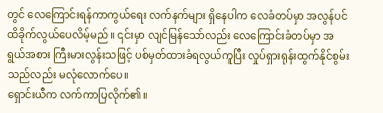တွင် လေကြောင်းရန်ကာကွယ်ရေး လက်နက်များ ရှိနေပါက လေခံတပ်မှာ အလွန်ပင် ထိခိုက်လွယ်ပေလိမ့်မည်။ ၎င်းမှာ လျင်မြန်သော်လည်း လေကြောင်းခံတပ်မှာ အရွယ်အစား ကြီးမားလွန်းသဖြင့် ပစ်မှတ်ထားခံရလွယ်ကူပြီး လှုပ်ရှားရုန်းထွက်နိုင်စွမ်းသည်လည်း မလုံလောက်ပေ။
ရှောင်းယီက လက်ကာပြလိုက်၏။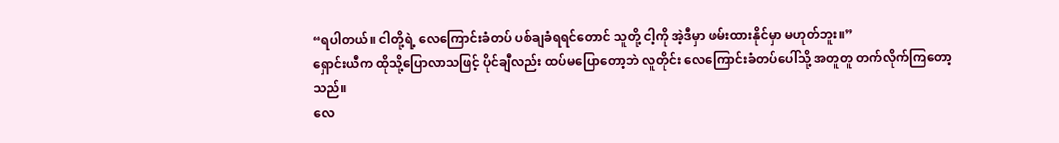“ရပါတယ်။ ငါတို့ရဲ့ လေကြောင်းခံတပ် ပစ်ချခံရရင်တောင် သူတို့ ငါ့ကို အဲ့ဒီမှာ ဖမ်းထားနိုင်မှာ မဟုတ်ဘူး။”
ရှောင်းယီက ထိုသို့ပြောလာသဖြင့် ပိုင်ချီလည်း ထပ်မပြောတော့ဘဲ လူတိုင်း လေကြောင်းခံတပ်ပေါ်သို့ အတူတူ တက်လိုက်ကြတော့သည်။
လေ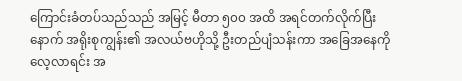ကြောင်းခံတပ်သည်သည် အမြင့် မီတာ ၅၀၀ အထိ အရင်တက်လိုက်ပြီးနောက် အရိုးစုကျွန်း၏ အလယ်ဗဟိုသို့ ဦးတည်ပျံသန်းကာ အခြေအနေကို လေ့လာရင်း အ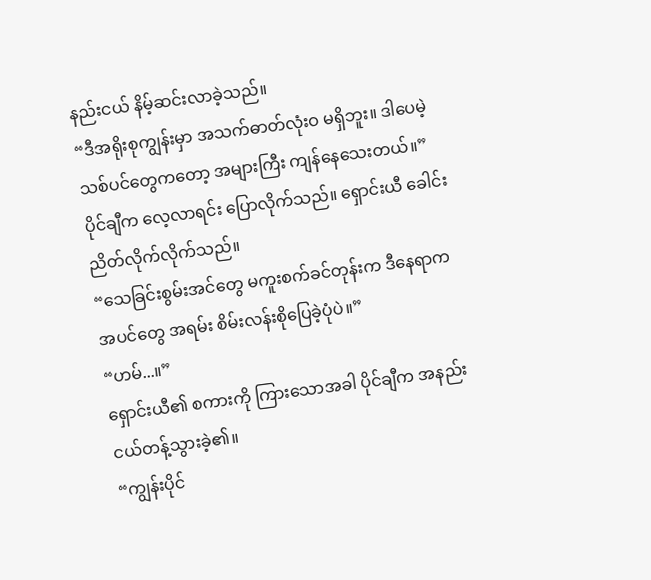နည်းငယ် နိမ့်ဆင်းလာခဲ့သည်။
“ဒီအရိုးစုကျွန်းမှာ အသက်ဓာတ်လုံးဝ မရှိဘူး။ ဒါပေမဲ့ သစ်ပင်တွေကတော့ အများကြီး ကျန်နေသေးတယ်။”
ပိုင်ချီက လေ့လာရင်း ပြောလိုက်သည်။ ရှောင်းယီ ခေါင်းညိတ်လိုက်လိုက်သည်။
“သေခြင်းစွမ်းအင်တွေ မကူးစက်ခင်တုန်းက ဒီနေရာက အပင်တွေ အရမ်း စိမ်းလန်းစိုပြေခဲ့ပုံပဲ။”
“ဟမ်...။”
ရှောင်းယီ၏ စကားကို ကြားသောအခါ ပိုင်ချီက အနည်းငယ်တန့်သွားခဲ့၏။
“ကျွန်းပိုင်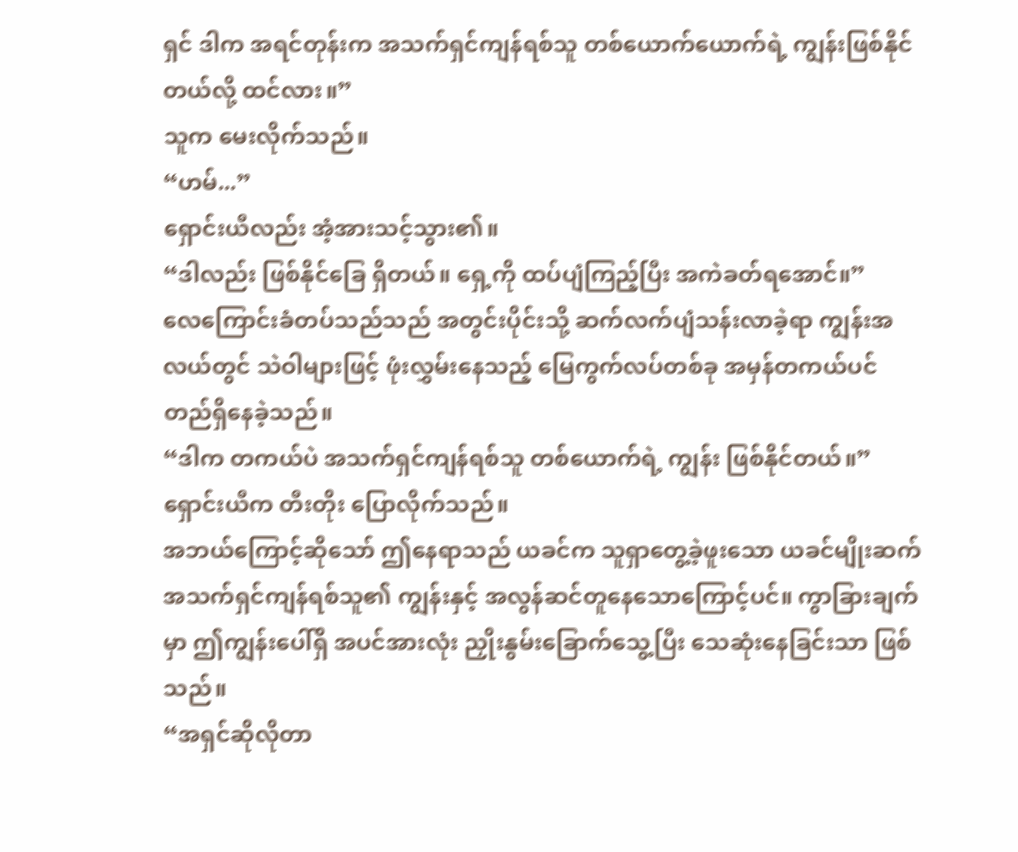ရှင် ဒါက အရင်တုန်းက အသက်ရှင်ကျန်ရစ်သူ တစ်ယောက်ယောက်ရဲ့ ကျွန်းဖြစ်နိုင်တယ်လို့ ထင်လား။”
သူက မေးလိုက်သည်။
“ဟမ်...”
ရှောင်းယီလည်း အံ့အားသင့်သွား၏။
“ဒါလည်း ဖြစ်နိုင်ခြေ ရှိတယ်။ ရှေ့ကို ထပ်ပျံကြည့်ပြီး အကဲခတ်ရအောင်။”
လေကြောင်းခံတပ်သည်သည် အတွင်းပိုင်းသို့ ဆက်လက်ပျံသန်းလာခဲ့ရာ ကျွန်းအလယ်တွင် သဲဝါများဖြင့် ဖုံးလွှမ်းနေသည့် မြေကွက်လပ်တစ်ခု အမှန်တကယ်ပင် တည်ရှိနေခဲ့သည်။
“ဒါက တကယ်ပဲ အသက်ရှင်ကျန်ရစ်သူ တစ်ယောက်ရဲ့ ကျွန်း ဖြစ်နိုင်တယ်။”
ရှောင်းယီက တီးတိုး ပြောလိုက်သည်။
အဘယ်ကြောင့်ဆိုသော် ဤနေရာသည် ယခင်က သူရှာတွေ့ခဲ့ဖူးသော ယခင်မျိုးဆက် အသက်ရှင်ကျန်ရစ်သူ၏ ကျွန်းနှင့် အလွန်ဆင်တူနေသောကြောင့်ပင်။ ကွာခြားချက်မှာ ဤကျွန်းပေါ်ရှိ အပင်အားလုံး ညှိုးနွမ်းခြောက်သွေ့ပြီး သေဆုံးနေခြင်းသာ ဖြစ်သည်။
“အရှင်ဆိုလိုတာ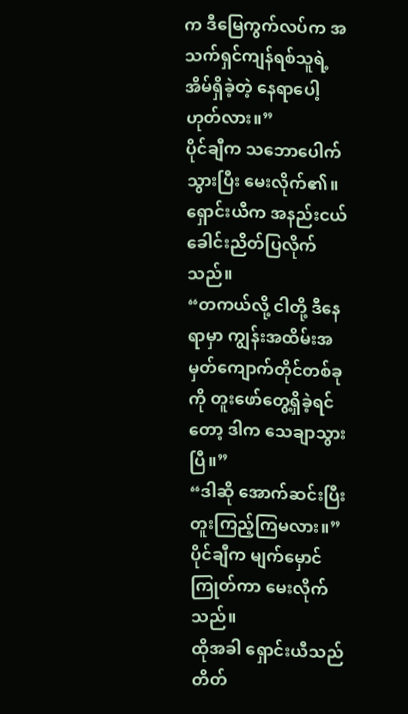က ဒီမြေကွက်လပ်က အသက်ရှင်ကျန်ရစ်သူရဲ့ အိမ်ရှိခဲ့တဲ့ နေရာပေါ့ ဟုတ်လား။”
ပိုင်ချီက သဘောပေါက်သွားပြီး မေးလိုက်၏။ ရှောင်းယီက အနည်းငယ် ခေါင်းညိတ်ပြလိုက်သည်။
“တကယ်လို့ ငါတို့ ဒီနေရာမှာ ကျွန်းအထိမ်းအမှတ်ကျောက်တိုင်တစ်ခုကို တူးဖော်တွေ့ရှိခဲ့ရင်တော့ ဒါက သေချာသွားပြီ။”
“ဒါဆို အောက်ဆင်းပြီး တူးကြည့်ကြမလား။”
ပိုင်ချီက မျက်မှောင်ကြုတ်ကာ မေးလိုက်သည်။
ထိုအခါ ရှောင်းယီသည် တိတ်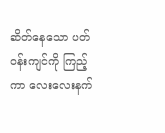ဆိတ်နေသော ပတ်ဝန်းကျင်ကို ကြည့်ကာ လေးလေးနက်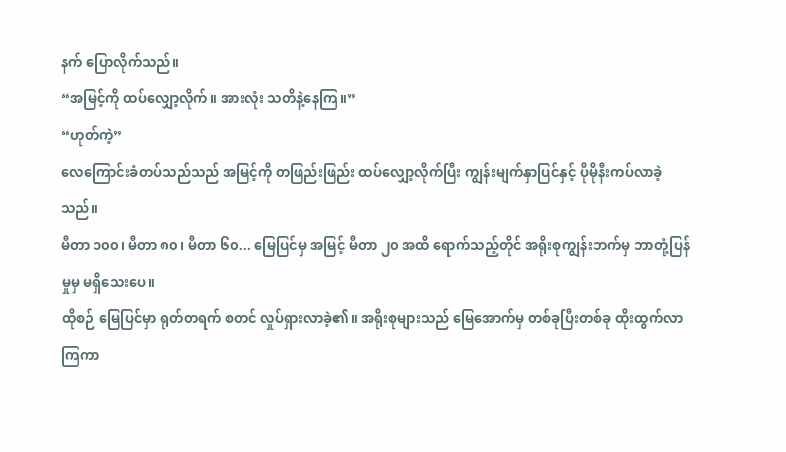နက် ပြောလိုက်သည်။
“အမြင့်ကို ထပ်လျှော့လိုက်။ အားလုံး သတိနဲ့နေကြ။”
“ဟုတ်ကဲ့”
လေကြောင်းခံတပ်သည်သည် အမြင့်ကို တဖြည်းဖြည်း ထပ်လျှော့လိုက်ပြီး ကျွန်းမျက်နှာပြင်နှင့် ပိုမိုနီးကပ်လာခဲ့သည်။
မီတာ ၁၀၀၊ မီတာ ၈၀၊ မီတာ ၆၀... မြေပြင်မှ အမြင့် မီတာ ၂၀ အထိ ရောက်သည့်တိုင် အရိုးစုကျွန်းဘက်မှ ဘာတုံ့ပြန်မှုမှ မရှိသေးပေ။
ထိုစဉ် မြေပြင်မှာ ရုတ်တရက် စတင် လှုပ်ရှားလာခဲ့၏။ အရိုးစုများသည် မြေအောက်မှ တစ်ခုပြီးတစ်ခု ထိုးထွက်လာကြကာ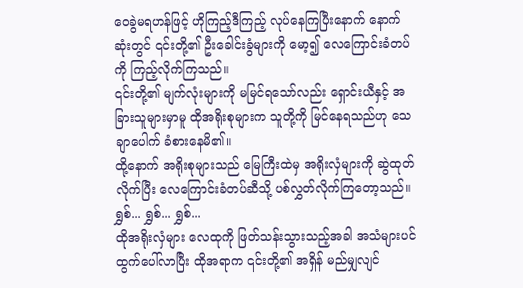ဝေခွဲမရဟန်ဖြင့် ဟိုကြည့်ဒီကြည့် လုပ်နေကြပြီးနောက် နောက်ဆုံးတွင် ၎င်းတို့၏ ဦးခေါင်းခွံများကို မော့၍ လေကြောင်းခံတပ်ကို ကြည့်လိုက်ကြသည်။
၎င်းတို့၏ မျက်လုံးများကို မမြင်ရသော်လည်း ရှောင်းယီနှင့် အခြားသူများမှာမူ ထိုအရိုးစုများက သူတို့ကို မြင်နေရသည်ဟု သေချာပေါက် ခံစားနေမိ၏။
ထို့နောက် အရိုးစုများသည် မြေကြီးထဲမှ အရိုးလှံများကို ဆွဲထုတ်လိုက်ပြီး လေကြောင်းခံတပ်ဆီသို့ ပစ်လွှတ်လိုက်ကြတော့သည်။
ရွှစ်... ရွှစ်... ရွှစ်...
ထိုအရိုးလှံများ လေထုကို ဖြတ်သန်းသွားသည့်အခါ အသံများပင် ထွက်ပေါ်လာပြီး ထိုအရာက ၎င်းတို့၏ အရှိန် မည်မျှလျင်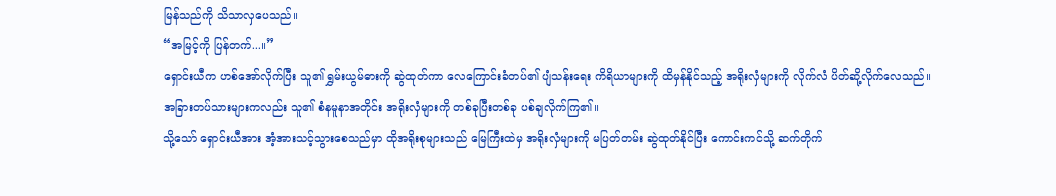မြန်သည်ကို သိသာလှပေသည်။
“အမြင့်ကို ပြန်တက်...။”
ရှောင်းယီက ဟစ်အော်လိုက်ပြီး သူ၏ ရွှမ်းယွမ်ဓားကို ဆွဲထုတ်ကာ လေကြောင်းခံတပ်၏ ပျံသန်းရေး ကိရိယာများကို ထိမှန်နိုင်သည့် အရိုးလှံများကို လိုက်လံ ပိတ်ဆို့လိုက်လေသည်။
အခြားတပ်သားများကလည်း သူ၏ စံနမူနာအတိုင်း အရိုးလှံများကို တစ်ခုပြီးတစ်ခု ပစ်ချလိုက်ကြ၏။
သို့သော် ရှောင်းယီအား အံ့အားသင့်သွားစေသည်မှာ ထိုအရိုးစုများသည် မြေကြီးထဲမှ အရိုးလှံများကို မပြတ်တမ်း ဆွဲထုတ်နိုင်ပြီး ကောင်းကင်သို့ ဆက်တိုက်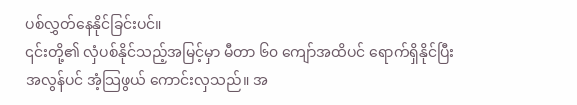ပစ်လွှတ်နေနိုင်ခြင်းပင်။
၎င်းတို့၏ လှံပစ်နိုင်သည့်အမြင့်မှာ မီတာ ၆၀ ကျော်အထိပင် ရောက်ရှိနိုင်ပြီး အလွန်ပင် အံ့သြဖွယ် ကောင်းလှသည်။ အ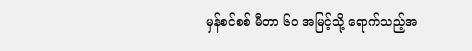မှန်စင်စစ် မီတာ ၆၀ အမြင့်သို့ ရောက်သည့်အ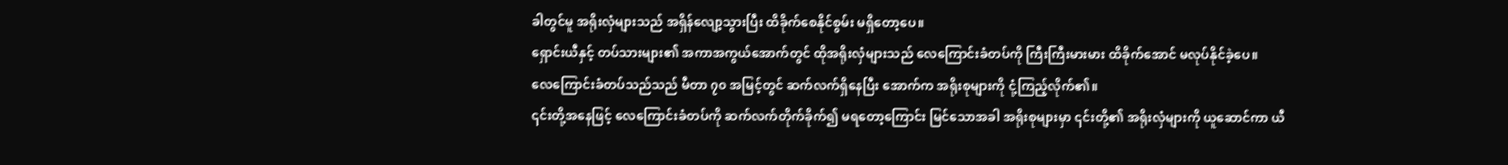ခါတွင်မူ အရိုးလှံများသည် အရှိန်လျော့သွားပြီး ထိခိုက်စေနိုင်စွမ်း မရှိတော့ပေ။
ရှောင်းယီနှင့် တပ်သားများ၏ အကာအကွယ်အောက်တွင် ထိုအရိုးလှံများသည် လေကြောင်းခံတပ်ကို ကြီးကြီးမားမား ထိခိုက်အောင် မလုပ်နိုင်ခဲ့ပေ။
လေကြောင်းခံတပ်သည်သည် မီတာ ၇၀ အမြင့်တွင် ဆက်လက်ရှိနေပြီး အောက်က အရိုးစုများကို ငုံ့ကြည့်လိုက်၏။
၎င်းတို့အနေဖြင့် လေကြောင်းခံတပ်ကို ဆက်လက်တိုက်ခိုက်၍ မရတော့ကြောင်း မြင်သောအခါ အရိုးစုများမှာ ၎င်းတို့၏ အရိုးလှံများကို ယူဆောင်ကာ ယီ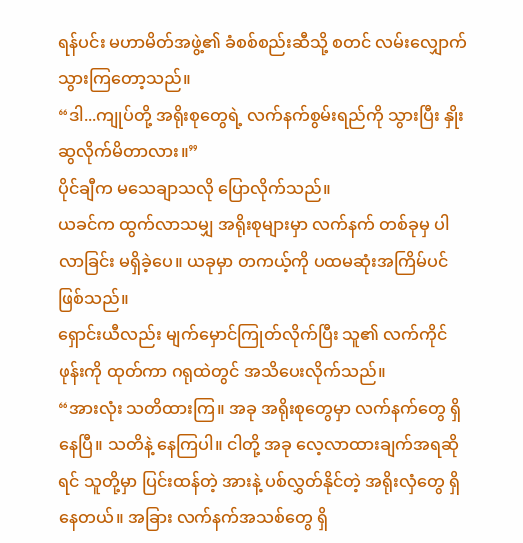ရန်ပင်း မဟာမိတ်အဖွဲ့၏ ခံစစ်စည်းဆီသို့ စတင် လမ်းလျှောက်သွားကြတော့သည်။
“ဒါ...ကျုပ်တို့ အရိုးစုတွေရဲ့ လက်နက်စွမ်းရည်ကို သွားပြီး နှိုးဆွလိုက်မိတာလား။”
ပိုင်ချီက မသေချာသလို ပြောလိုက်သည်။
ယခင်က ထွက်လာသမျှ အရိုးစုများမှာ လက်နက် တစ်ခုမှ ပါလာခြင်း မရှိခဲ့ပေ။ ယခုမှာ တကယ့်ကို ပထမဆုံးအကြိမ်ပင် ဖြစ်သည်။
ရှောင်းယီလည်း မျက်မှောင်ကြုတ်လိုက်ပြီး သူ၏ လက်ကိုင်ဖုန်းကို ထုတ်ကာ ဂရုထဲတွင် အသိပေးလိုက်သည်။
“အားလုံး သတိထားကြ။ အခု အရိုးစုတွေမှာ လက်နက်တွေ ရှိနေပြီ။ သတိနဲ့ နေကြပါ။ ငါတို့ အခု လေ့လာထားချက်အရဆိုရင် သူတို့မှာ ပြင်းထန်တဲ့ အားနဲ့ ပစ်လွှတ်နိုင်တဲ့ အရိုးလှံတွေ ရှိနေတယ်။ အခြား လက်နက်အသစ်တွေ ရှိ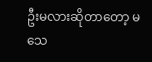ဦးမလားဆိုတာတော့ မသေ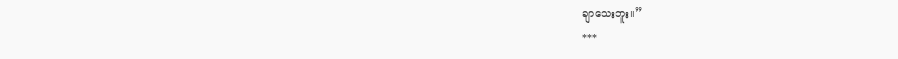ချာသေးဘူး။”
***